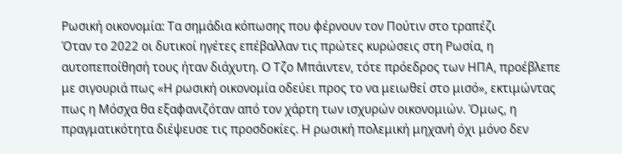Ρωσική οικονομία: Τα σημάδια κόπωσης που φέρνουν τον Πούτιν στο τραπέζι
Όταν το 2022 οι δυτικοί ηγέτες επέβαλλαν τις πρώτες κυρώσεις στη Ρωσία, η αυτοπεποίθησή τους ήταν διάχυτη. Ο Τζο Μπάιντεν, τότε πρόεδρος των ΗΠΑ, προέβλεπε με σιγουριά πως «Η ρωσική οικονομία οδεύει προς το να μειωθεί στο μισό», εκτιμώντας πως η Μόσχα θα εξαφανιζόταν από τον χάρτη των ισχυρών οικονομιών. Όμως, η πραγματικότητα διέψευσε τις προσδοκίες. Η ρωσική πολεμική μηχανή όχι μόνο δεν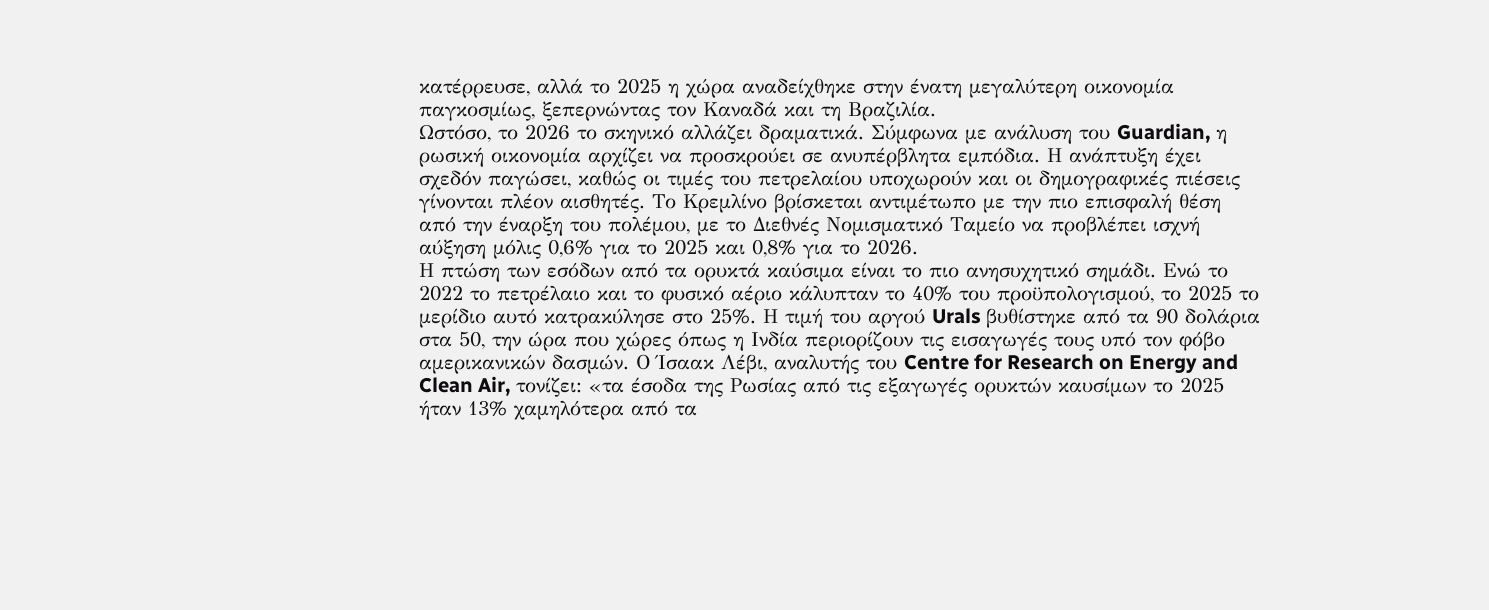κατέρρευσε, αλλά το 2025 η χώρα αναδείχθηκε στην ένατη μεγαλύτερη οικονομία παγκοσμίως, ξεπερνώντας τον Καναδά και τη Βραζιλία.
Ωστόσο, το 2026 το σκηνικό αλλάζει δραματικά. Σύμφωνα με ανάλυση του Guardian, η ρωσική οικονομία αρχίζει να προσκρούει σε ανυπέρβλητα εμπόδια. Η ανάπτυξη έχει σχεδόν παγώσει, καθώς οι τιμές του πετρελαίου υποχωρούν και οι δημογραφικές πιέσεις γίνονται πλέον αισθητές. Το Κρεμλίνο βρίσκεται αντιμέτωπο με την πιο επισφαλή θέση από την έναρξη του πολέμου, με το Διεθνές Νομισματικό Ταμείο να προβλέπει ισχνή αύξηση μόλις 0,6% για το 2025 και 0,8% για το 2026.
Η πτώση των εσόδων από τα ορυκτά καύσιμα είναι το πιο ανησυχητικό σημάδι. Ενώ το 2022 το πετρέλαιο και το φυσικό αέριο κάλυπταν το 40% του προϋπολογισμού, το 2025 το μερίδιο αυτό κατρακύλησε στο 25%. Η τιμή του αργού Urals βυθίστηκε από τα 90 δολάρια στα 50, την ώρα που χώρες όπως η Ινδία περιορίζουν τις εισαγωγές τους υπό τον φόβο αμερικανικών δασμών. Ο Ίσαακ Λέβι, αναλυτής του Centre for Research on Energy and Clean Air, τονίζει: «τα έσοδα της Ρωσίας από τις εξαγωγές ορυκτών καυσίμων το 2025 ήταν 13% χαμηλότερα από τα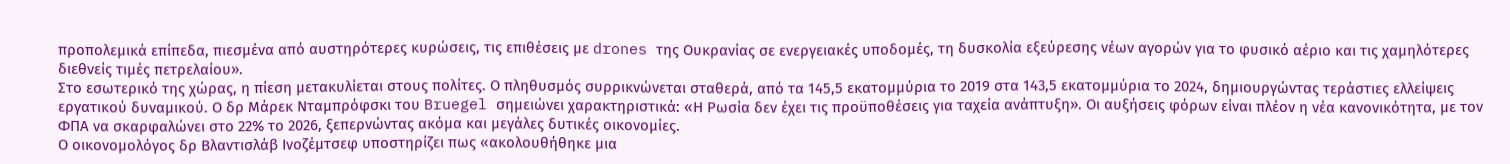προπολεμικά επίπεδα, πιεσμένα από αυστηρότερες κυρώσεις, τις επιθέσεις με drones της Ουκρανίας σε ενεργειακές υποδομές, τη δυσκολία εξεύρεσης νέων αγορών για το φυσικό αέριο και τις χαμηλότερες διεθνείς τιμές πετρελαίου».
Στο εσωτερικό της χώρας, η πίεση μετακυλίεται στους πολίτες. Ο πληθυσμός συρρικνώνεται σταθερά, από τα 145,5 εκατομμύρια το 2019 στα 143,5 εκατομμύρια το 2024, δημιουργώντας τεράστιες ελλείψεις εργατικού δυναμικού. Ο δρ Μάρεκ Νταμπρόφσκι του Bruegel σημειώνει χαρακτηριστικά: «Η Ρωσία δεν έχει τις προϋποθέσεις για ταχεία ανάπτυξη». Οι αυξήσεις φόρων είναι πλέον η νέα κανονικότητα, με τον ΦΠΑ να σκαρφαλώνει στο 22% το 2026, ξεπερνώντας ακόμα και μεγάλες δυτικές οικονομίες.
Ο οικονομολόγος δρ Βλαντισλάβ Ινοζέμτσεφ υποστηρίζει πως «ακολουθήθηκε μια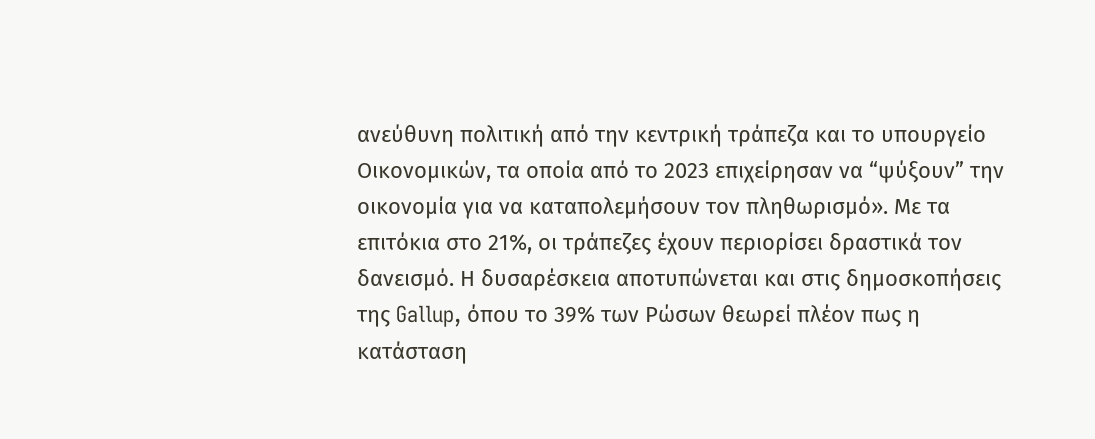ανεύθυνη πολιτική από την κεντρική τράπεζα και το υπουργείο Οικονομικών, τα οποία από το 2023 επιχείρησαν να “ψύξουν” την οικονομία για να καταπολεμήσουν τον πληθωρισμό». Με τα επιτόκια στο 21%, οι τράπεζες έχουν περιορίσει δραστικά τον δανεισμό. Η δυσαρέσκεια αποτυπώνεται και στις δημοσκοπήσεις της Gallup, όπου το 39% των Ρώσων θεωρεί πλέον πως η κατάσταση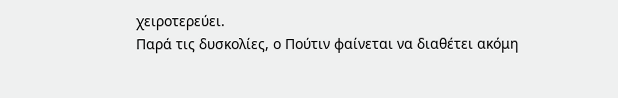χειροτερεύει.
Παρά τις δυσκολίες, ο Πούτιν φαίνεται να διαθέτει ακόμη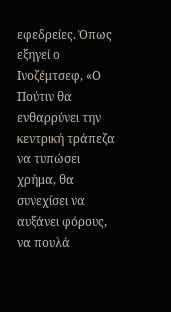εφεδρείες. Όπως εξηγεί ο Ινοζέμτσεφ, «Ο Πούτιν θα ενθαρρύνει την κεντρική τράπεζα να τυπώσει χρήμα, θα συνεχίσει να αυξάνει φόρους, να πουλά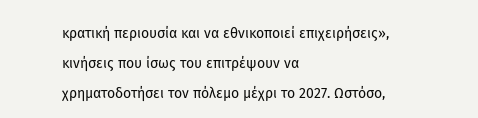κρατική περιουσία και να εθνικοποιεί επιχειρήσεις», κινήσεις που ίσως του επιτρέψουν να χρηματοδοτήσει τον πόλεμο μέχρι το 2027. Ωστόσο,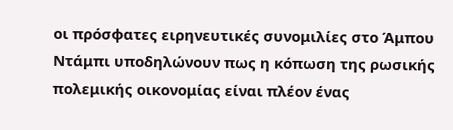οι πρόσφατες ειρηνευτικές συνομιλίες στο Άμπου Ντάμπι υποδηλώνουν πως η κόπωση της ρωσικής πολεμικής οικονομίας είναι πλέον ένας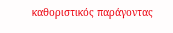καθοριστικός παράγοντας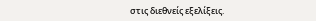στις διεθνείς εξελίξεις.